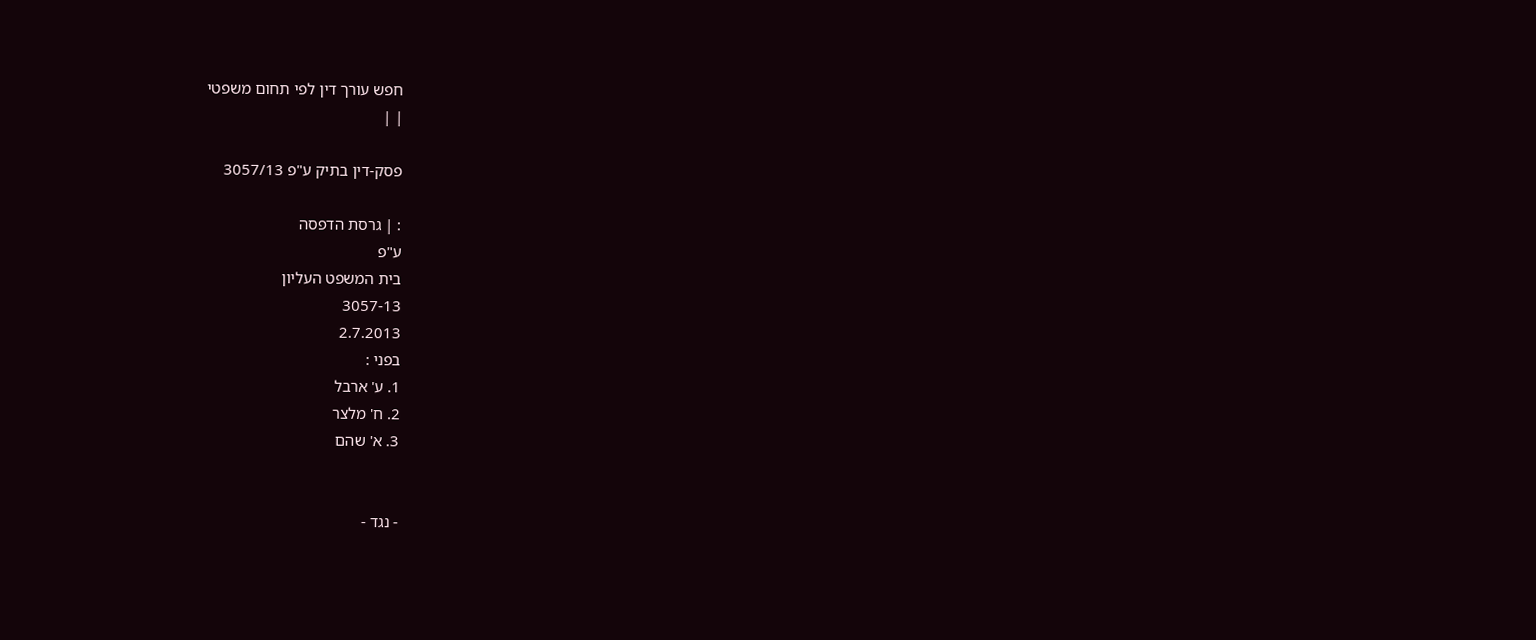חפש עורך דין לפי תחום משפטי
| |

פסק-דין בתיק ע"פ 3057/13

: | גרסת הדפסה
ע"פ
בית המשפט העליון
3057-13
2.7.2013
בפני :
1. ע' ארבל
2. ח' מלצר
3. א' שהם


- נגד -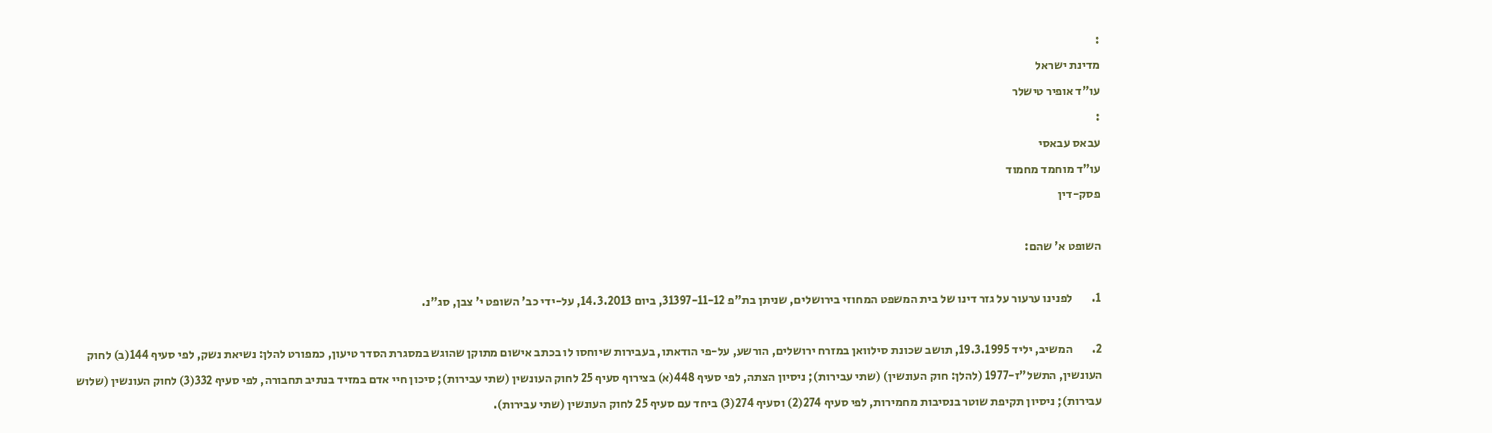:
מדינת ישראל
עו"ד אופיר טישלר
:
עבאס עבאסי
עו"ד מוחמד מחמוד
פסק-דין

השופט א' שהם:

1.        לפנינו ערעור על גזר דינו של בית המשפט המחוזי בירושלים, שניתן בת"פ 31397-11-12, ביום 14.3.2013, על-ידי כב' השופט י' צבן, סג"נ.

2.        המשיב, יליד 19.3.1995, תושב שכונת סילוואן במזרח ירושלים, הורשע, על-פי הודאתו, בעבירות שיוחסו לו בכתב אישום מתוקן שהוגש במסגרת הסדר טיעון, כמפורט להלן: נשיאת נשק, לפי סעיף 144(ב) לחוק העונשין, התשל"ז-1977 (להלן: חוק העונשין) (שתי עבירות); ניסיון הצתה, לפי סעיף 448(א) בצירוף סעיף 25 לחוק העונשין (שתי עבירות); סיכון חיי אדם במזיד בנתיב תחבורה, לפי סעיף 332(3) לחוק העונשין (שלוש עבירות); ניסיון תקיפת שוטר בנסיבות מחמירות, לפי סעיף 274(2) וסעיף 274(3) ביחד עם סעיף 25 לחוק העונשין (שתי עבירות).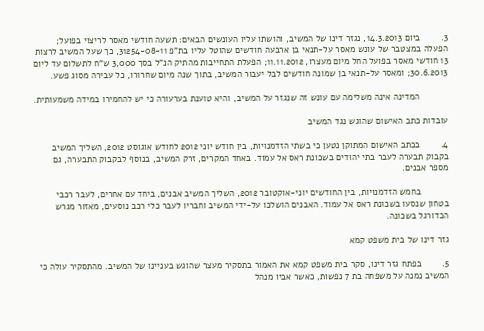3.        ביום 14.3.2013, נגזר דינו של המשיב, והושתו עליו העונשים הבאים: תשעה חודשי מאסר לריצוי בפועל; הפעלה במצטבר של עונש מאסר על-תנאי בן ארבעה חודשים שהוטל עליו בת"פ 31254-08-11, כך שעל המשיב לרצות 13 חודשי מאסר בפועל החל מיום מעצרו, 11.11.2012; הפעלת התחייבות מהתיק הנ"ל בסך 3,000 ש"ח לתשלום עד ליום 30.6.2013; ומאסר על-תנאי בן שמונה חודשים לבל יעבור המשיב, בתוך שנה מיום שחרורו, כל עבירה מסוג פשע.

           המדינה אינה משלימה עם עונש זה שנגזר על המשיב, והיא טוענת בערעורה כי יש להחמירו במידה משמעותית.

עובדות כתב האישום שהוגש נגד המשיב

4.        בכתב האישום המתוקן נטען כי בשתי הזדמנויות, בין חודש יוני 2012 לחודש אוגוסט 2012, השליך המשיב בקבוק תבערה לעבר בתי יהודים בשכונת ראס אל עמוד. באחד המקרים, זרק המשיב, בנוסף לבקבוק התבערה, גם מספר אבנים.

           בחמש הזדמנויות, בין החודשים יוני-אוקטובר 2012, השליך המשיב אבנים, ביחד עם אחרים, לעבר רכבי בטחון שנסעו בשכונת ראס אל עמוד. האבנים הושלכו על-ידי המשיב וחבריו לעבר כלי רכב נוסעים, מאזור מגרש הכדורגל בשכונה.

גזר דינו של בית משפט קמא

5.        בפתח גזר דינו, סקר בית משפט קמא את האמור בתסקיר מעצר שהוגש בעניינו של המשיב. מהתסקיר עולה כי המשיב נמנה על משפחה בת 7 נפשות, כאשר אביו מנהל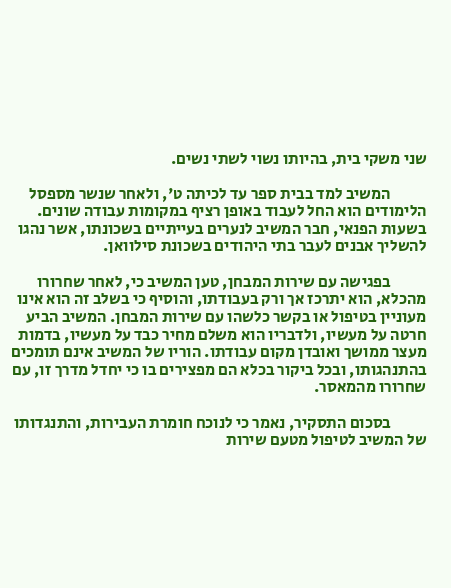שני משקי בית, בהיותו נשוי לשתי נשים.

           המשיב למד בבית ספר עד לכיתה ט', ולאחר שנשר מספסל הלימודים הוא החל לעבוד באופן רציף במקומות עבודה שונים. בשעות הפנאי, חבר המשיב לנערים בעייתיים בשכונתו, אשר נהגו להשליך אבנים לעבר בתי היהודים בשכונת סילוואן.

           בפגישה עם שירות המבחן, טען המשיב כי, לאחר שחרורו מהכלא, הוא יתרכז אך ורק בעבודתו, והוסיף כי בשלב זה הוא אינו מעוניין בטיפול או בקשר כלשהו עם שירות המבחן. המשיב הביע חרטה על מעשיו, ולדבריו הוא משלם מחיר כבד על מעשיו, בדמות מעצר ממושך ואובדן מקום עבודתו. הוריו של המשיב אינם תומכים בהתנהגותו, ובכל ביקור בכלא הם מפצירים בו כי יחדל מדרך זו, עם שחרורו מהמאסר.

           בסכום התסקיר, נאמר כי לנוכח חומרת העבירות, והתנגדותו של המשיב לטיפול מטעם שירות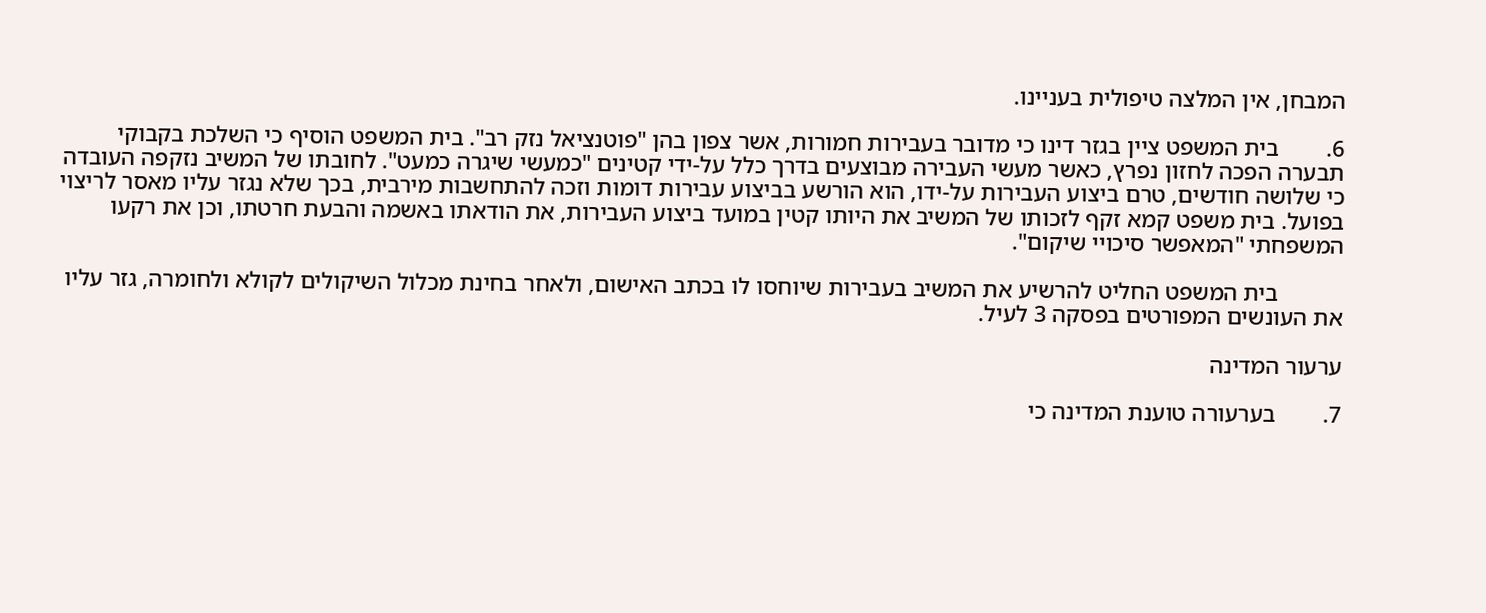המבחן, אין המלצה טיפולית בעניינו.

6.        בית המשפט ציין בגזר דינו כי מדובר בעבירות חמורות, אשר צפון בהן "פוטנציאל נזק רב". בית המשפט הוסיף כי השלכת בקבוקי תבערה הפכה לחזון נפרץ, כאשר מעשי העבירה מבוצעים בדרך כלל על-ידי קטינים "כמעשי שיגרה כמעט". לחובתו של המשיב נזקפה העובדה כי שלושה חודשים, טרם ביצוע העבירות על-ידו, הוא הורשע בביצוע עבירות דומות וזכה להתחשבות מירבית, בכך שלא נגזר עליו מאסר לריצוי בפועל. בית משפט קמא זקף לזכותו של המשיב את היותו קטין במועד ביצוע העבירות, את הודאתו באשמה והבעת חרטתו, וכן את רקעו המשפחתי "המאפשר סיכויי שיקום".

           בית המשפט החליט להרשיע את המשיב בעבירות שיוחסו לו בכתב האישום, ולאחר בחינת מכלול השיקולים לקולא ולחומרה, גזר עליו את העונשים המפורטים בפסקה 3 לעיל.

ערעור המדינה

7.        בערעורה טוענת המדינה כי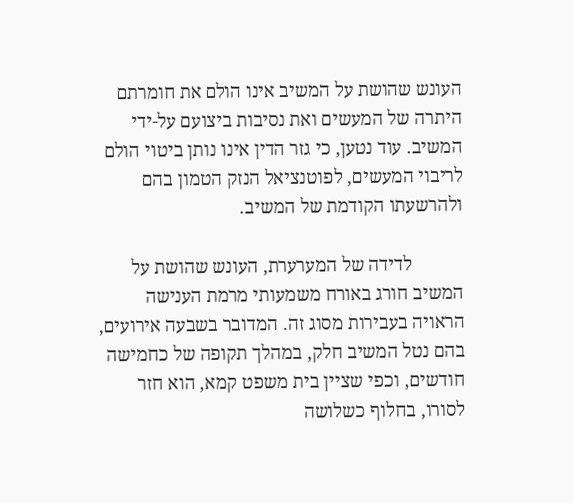העונש שהושת על המשיב אינו הולם את חומרתם היתרה של המעשים ואת נסיבות ביצועם על-ידי המשיב. עוד נטען, כי גזר הדין אינו נותן ביטוי הולם לריבוי המעשים, לפוטנציאל הנזק הטמון בהם ולהרשעתו הקודמת של המשיב.

           לדידה של המערערת, העונש שהושת על המשיב חורג באורח משמעותי מרמת הענישה הראויה בעבירות מסוג זה. המדובר בשבעה אירועים, בהם נטל המשיב חלק, במהלך תקופה של כחמישה חודשים, וכפי שציין בית משפט קמא, הוא חזר לסורו, בחלוף כשלושה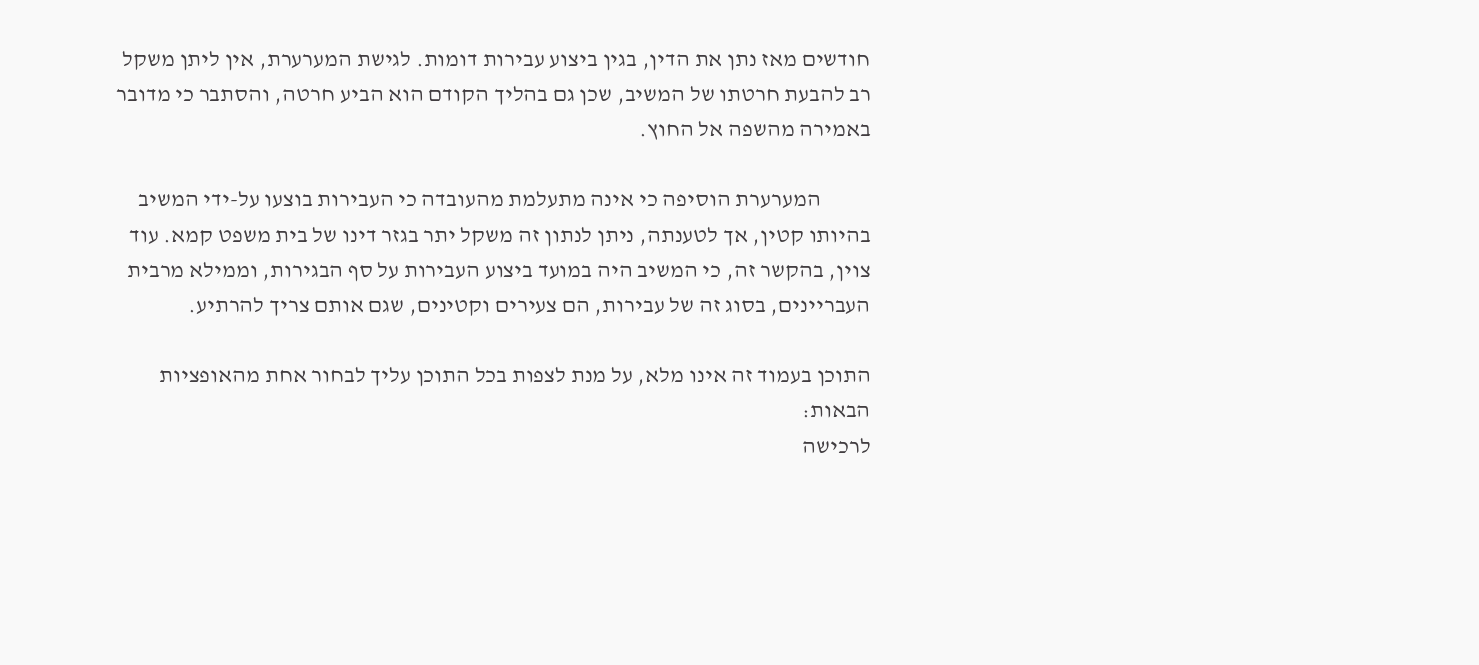חודשים מאז נתן את הדין, בגין ביצוע עבירות דומות. לגישת המערערת, אין ליתן משקל רב להבעת חרטתו של המשיב, שכן גם בהליך הקודם הוא הביע חרטה, והסתבר כי מדובר באמירה מהשפה אל החוץ.

           המערערת הוסיפה כי אינה מתעלמת מהעובדה כי העבירות בוצעו על-ידי המשיב בהיותו קטין, אך לטענתה, ניתן לנתון זה משקל יתר בגזר דינו של בית משפט קמא. עוד צוין, בהקשר זה, כי המשיב היה במועד ביצוע העבירות על סף הבגירות, וממילא מרבית העבריינים, בסוג זה של עבירות, הם צעירים וקטינים, שגם אותם צריך להרתיע.

התוכן בעמוד זה אינו מלא, על מנת לצפות בכל התוכן עליך לבחור אחת מהאופציות הבאות:
לרכישה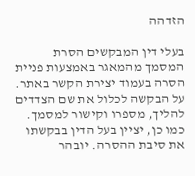הזדהה

בעלי דין המבקשים הסרת המסמך מהמאגר באמצעות פניית הסרה בעמוד יצירת הקשר באתר. על הבקשה לכלול את שם הצדדים להליך, מספרו וקישור למסמך. כמו כן, יציין בעל הדין בבקשתו את סיבת ההסרה. יובהר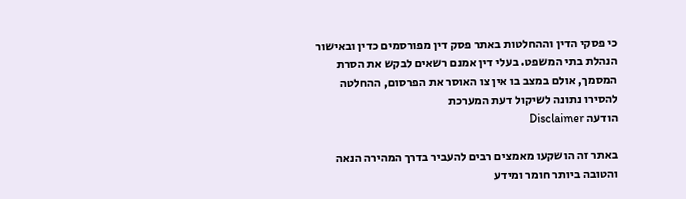כי פסקי הדין וההחלטות באתר פסק דין מפורסמים כדין ובאישור הנהלת בתי המשפט. בעלי דין אמנם רשאים לבקש את הסרת המסמך, אולם במצב בו אין צו האוסר את הפרסום, ההחלטה להסירו נתונה לשיקול דעת המערכת
הודעה Disclaimer

באתר זה הושקעו מאמצים רבים להעביר בדרך המהירה הנאה והטובה ביותר חומר ומידע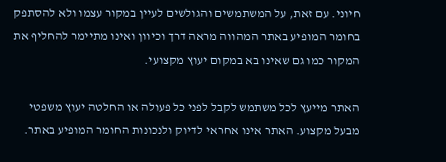חיוני. עם זאת, על המשתמשים והגולשים לעיין במקור עצמו ולא להסתפק בחומר המופיע באתר המהווה מראה דרך וכיוון ואינו מתיימר להחליף את המקור כמו גם שאינו בא במקום יעוץ מקצועי.

האתר מייעץ לכל משתמש לקבל לפני כל פעולה או החלטה יעוץ משפטי מבעל מקצוע. האתר אינו אחראי לדיוק ולנכונות החומר המופיע באתר.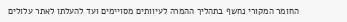החומר המקורי נחשף בתהליך ההמרה לעיוותים מסויימים ועד להעלתו לאתר עלולים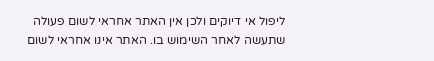ליפול אי דיוקים ולכן אין האתר אחראי לשום פעולה שתעשה לאחר השימוש בו. האתר אינו אחראי לשום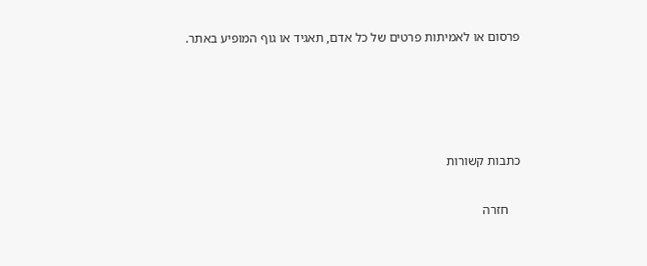פרסום או לאמיתות פרטים של כל אדם, תאגיד או גוף המופיע באתר.




כתבות קשורות

    חזרה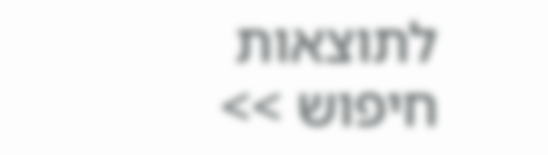לתוצאות חיפוש >>